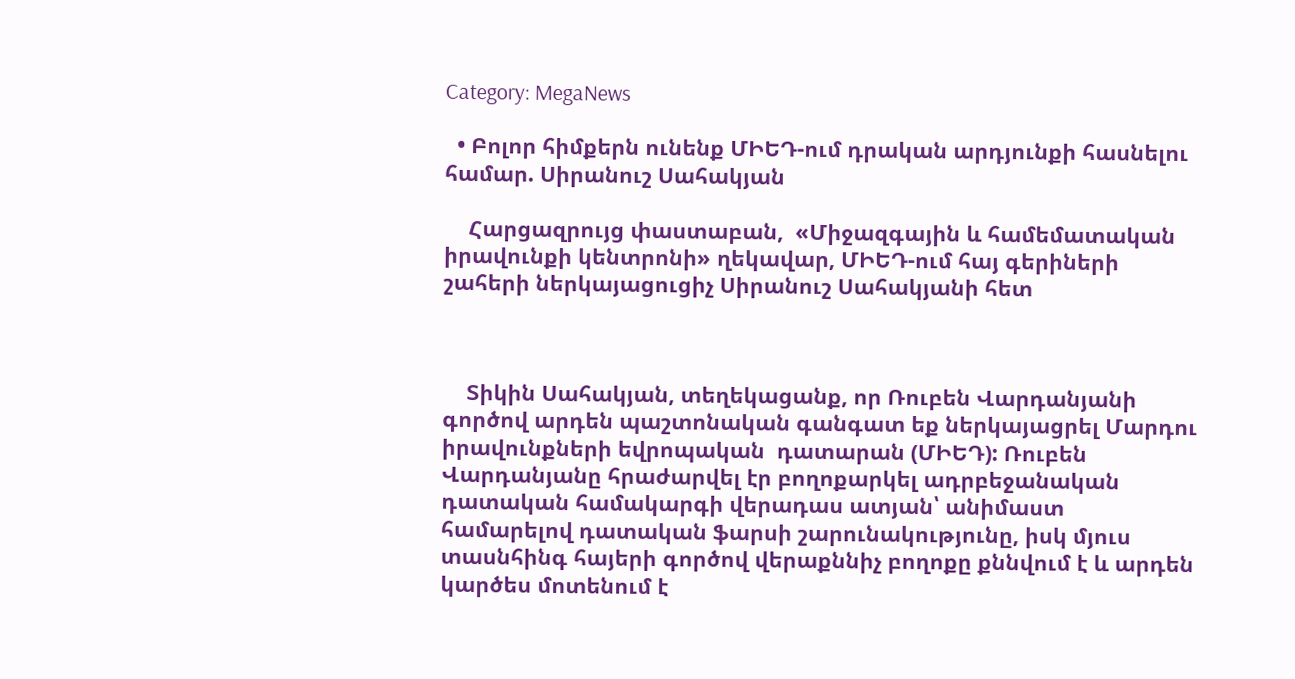Category: MegaNews

  • Բոլոր հիմքերն ունենք ՄԻԵԴ-ում դրական արդյունքի հասնելու համար. Սիրանուշ Սահակյան

    Հարցազրույց փաստաբան,  «Միջազգային և համեմատական իրավունքի կենտրոնի» ղեկավար, ՄԻԵԴ-ում հայ գերիների շահերի ներկայացուցիչ Սիրանուշ Սահակյանի հետ



    Տիկին Սահակյան, տեղեկացանք, որ Ռուբեն Վարդանյանի գործով արդեն պաշտոնական գանգատ եք ներկայացրել Մարդու իրավունքների եվրոպական  դատարան (ՄԻԵԴ): Ռուբեն Վարդանյանը հրաժարվել էր բողոքարկել ադրբեջանական դատական համակարգի վերադաս ատյան՝ անիմաստ համարելով դատական ֆարսի շարունակությունը, իսկ մյուս տասնհինգ հայերի գործով վերաքննիչ բողոքը քննվում է և արդեն կարծես մոտենում է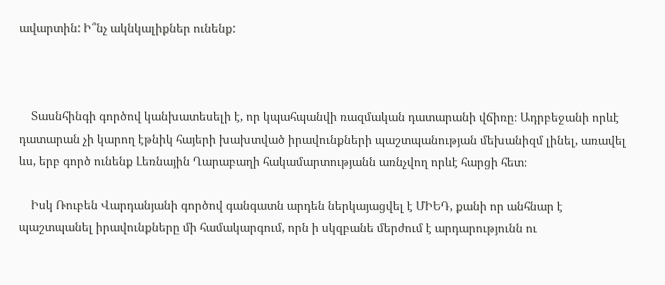ավարտին: Ի՞նչ ակնկալիքներ ունենք:



    Տասնհինգի գործով կանխատեսելի է, որ կպահպանվի ռազմական դատարանի վճիռը։ Ադրբեջանի որևէ դատարան չի կարող էթնիկ հայերի խախտված իրավունքների պաշտպանության մեխանիզմ լինել, առավել ևս, երբ գործ ունենք Լեռնային Ղարաբաղի հակամարտությանն առնչվող որևէ հարցի հետ։

    Իսկ Ռուբեն Վարդանյանի գործով գանգատն արդեն ներկայացվել է ՄԻԵԴ, քանի որ անհնար է պաշտպանել իրավունքները մի համակարգում, որն ի սկզբանե մերժում է արդարությունն ու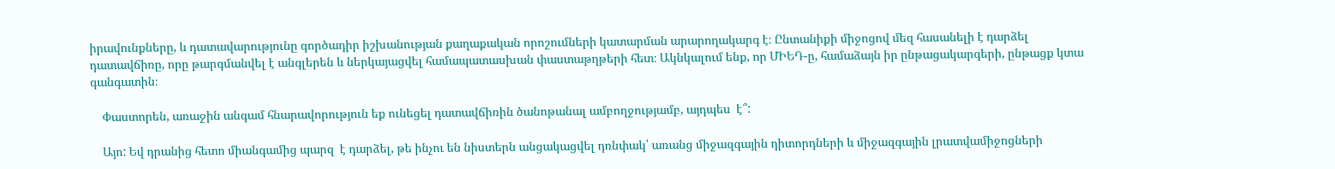իրավունքները, և դատավարությունը գործադիր իշխանության քաղաքական որոշումների կատարման արարողակարգ է։ Ընտանիքի միջոցով մեզ հասանելի է դարձել դատավճիռը, որը թարգմանվել է անգլերեն և ներկայացվել համապատասխան փաստաթղթերի հետ։ Ակնկալում ենք, որ ՄԻԵԴ-ը, համաձայն իր ընթացակարգերի, ընթացք կտա գանգատին։

    Փաստորեն, առաջին անգամ հնարավորություն եք ունեցել դատավճիռին ծանոթանալ ամբողջությամբ, այդպես  է՞:

    Այո: Եվ դրանից հետո միանգամից պարզ  է դարձել, թե ինչու են նիստերն անցակացվել դռնփակ՝ առանց միջազգային դիտորդների և միջազգային լրատվամիջոցների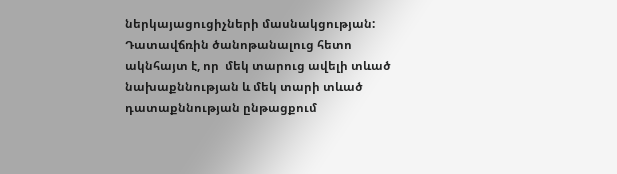ներկայացուցիչների մասնակցության: Դատավճռին ծանոթանալուց հետո  ակնհայտ է, որ  մեկ տարուց ավելի տևած նախաքննության և մեկ տարի տևած դատաքննության ընթացքում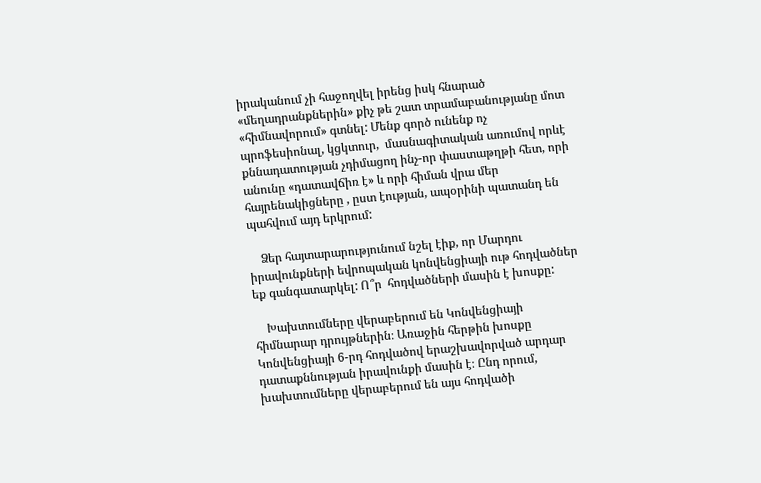իրականում չի հաջողվել իրենց իսկ հնարած «մեղադրանքներին» քիչ թե շատ տրամաբանությանը մոտ «հիմնավորում» գտնել: Մենք գործ ունենք ոչ պրոֆեսիոնալ, կցկտուր,  մասնագիտական առումով որևէ քննադատության չդիմացող ինչ-որ փաստաթղթի հետ, որի անունը «դատավճիռ է» և որի հիման վրա մեր հայրենակիցները , ըստ էության, ապօրինի պատանդ են պահվում այդ երկրում:

    Ձեր հայտարարությունում նշել էիք, որ Մարդու իրավունքների եվրոպական կոնվենցիայի ութ հոդվածներ եք գանգատարկել: Ո՞ր  հոդվածների մասին է խոսքը:

    Խախտումները վերաբերում են Կոնվենցիայի հիմնարար դրույթներին։ Առաջին հերթին խոսքը Կոնվենցիայի 6-րդ հոդվածով երաշխավորված արդար դատաքննության իրավունքի մասին է։ Ընդ որում, խախտումները վերաբերում են այս հոդվածի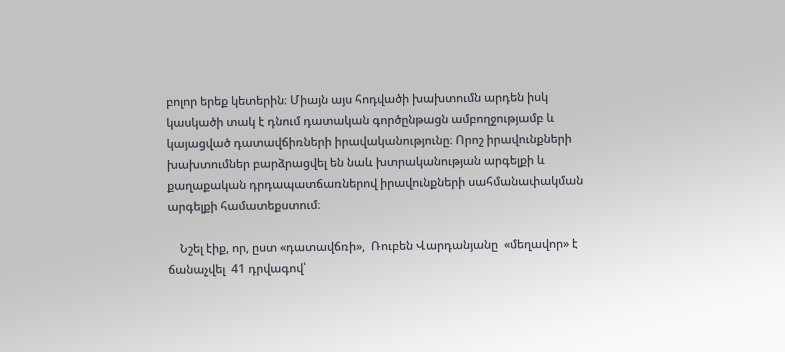բոլոր երեք կետերին։ Միայն այս հոդվածի խախտումն արդեն իսկ կասկածի տակ է դնում դատական գործընթացն ամբողջությամբ և կայացված դատավճիռների իրավականությունը։ Որոշ իրավունքների խախտումներ բարձրացվել են նաև խտրականության արգելքի և քաղաքական դրդապատճառներով իրավունքների սահմանափակման արգելքի համատեքստում։

    Նշել էիք, որ, ըստ «դատավճռի»,  Ռուբեն Վարդանյանը  «մեղավոր» է ճանաչվել  41 դրվագով՝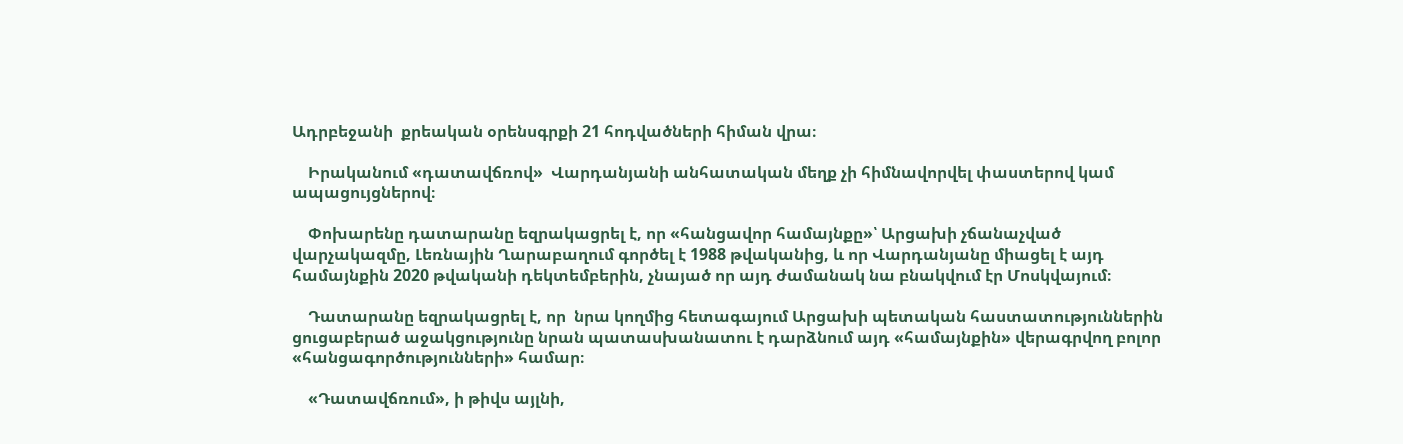Ադրբեջանի  քրեական օրենսգրքի 21 հոդվածների հիման վրա։

    Իրականում «դատավճռով»  Վարդանյանի անհատական մեղք չի հիմնավորվել փաստերով կամ ապացույցներով։

    Փոխարենը դատարանը եզրակացրել է, որ «հանցավոր համայնքը»՝ Արցախի չճանաչված վարչակազմը, Լեռնային Ղարաբաղում գործել է 1988 թվականից, և որ Վարդանյանը միացել է այդ համայնքին 2020 թվականի դեկտեմբերին, չնայած որ այդ ժամանակ նա բնակվում էր Մոսկվայում։

    Դատարանը եզրակացրել է, որ  նրա կողմից հետագայում Արցախի պետական հաստատություններին ցուցաբերած աջակցությունը նրան պատասխանատու է դարձնում այդ «համայնքին» վերագրվող բոլոր «հանցագործությունների» համար։

    «Դատավճռում», ի թիվս այլնի,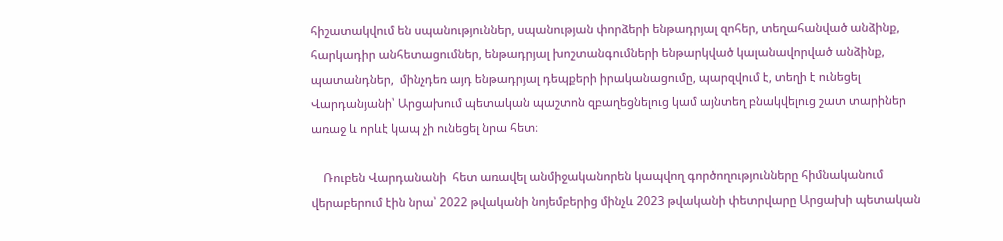հիշատակվում են սպանություններ, սպանության փորձերի ենթադրյալ զոհեր, տեղահանված անձինք, հարկադիր անհետացումներ, ենթադրյալ խոշտանգումների ենթարկված կալանավորված անձինք, պատանդներ,  մինչդեռ այդ ենթադրյալ դեպքերի իրականացումը, պարզվում է, տեղի է ունեցել Վարդանյանի՝ Արցախում պետական պաշտոն զբաղեցնելուց կամ այնտեղ բնակվելուց շատ տարիներ առաջ և որևէ կապ չի ունեցել նրա հետ։

    Ռուբեն Վարդանանի  հետ առավել անմիջականորեն կապվող գործողությունները հիմնականում վերաբերում էին նրա՝ 2022 թվականի նոյեմբերից մինչև 2023 թվականի փետրվարը Արցախի պետական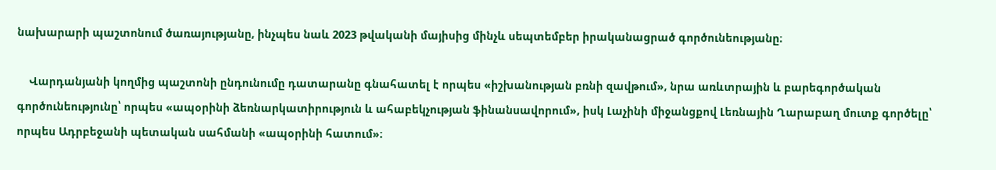նախարարի պաշտոնում ծառայությանը, ինչպես նաև 2023 թվականի մայիսից մինչև սեպտեմբեր իրականացրած գործունեությանը։

    Վարդանյանի կողմից պաշտոնի ընդունումը դատարանը գնահատել է որպես «իշխանության բռնի զավթում», նրա առևտրային և բարեգործական գործունեությունը՝ որպես «ապօրինի ձեռնարկատիրություն և ահաբեկչության ֆինանսավորում», իսկ Լաչինի միջանցքով Լեռնային Ղարաբաղ մուտք գործելը՝ որպես Ադրբեջանի պետական սահմանի «ապօրինի հատում»։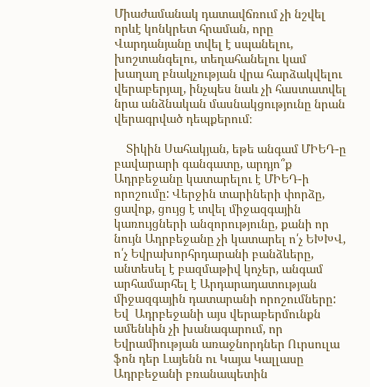Միաժամանակ դատավճռում չի նշվել որևէ կոնկրետ հրաման, որը Վարդանյանը տվել է սպանելու, խոշտանգելու, տեղահանելու կամ խաղաղ բնակչության վրա հարձակվելու վերաբերյալ, ինչպես նաև չի հաստատվել նրա անձնական մասնակցությունը նրան վերագրված դեպքերում։

    Տիկին Սահակյան, եթե անգամ ՄԻԵԴ-ը բավարարի գանգատը, արդյո՞ք Ադրբեջանը կատարելու է ՄԻԵԴ-ի որոշումը: Վերջին տարիների փորձը, ցավոք, ցույց է տվել միջազգային կառույցների անզորությունը, քանի որ նույն Ադրբեջանը չի կատարել ո՛չ ԵԽԽՎ, ո՛չ Եվրախորհրդարանի բանձևերը, անտեսել է բազմաթիվ կոչեր, անգամ արհամարհել է Արդարադատության միջազգային դատարանի որոշումները: Եվ  Ադրբեջանի այս վերաբերմունքն ամենևին չի խանագարում, որ Եվրամիության առաջնորդներ Ուրսուլա ֆոն դեր Լայենն ու Կայա Կալլասը Ադրբեջանի բռանապետին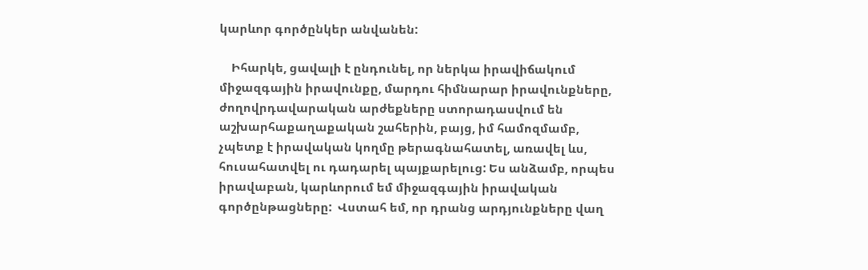կարևոր գործընկեր անվանեն:

    Իհարկե, ցավալի է ընդունել, որ ներկա իրավիճակում միջազգային իրավունքը, մարդու հիմնարար իրավունքները, ժողովրդավարական արժեքները ստորադասվում են աշխարհաքաղաքական շահերին, բայց, իմ համոզմամբ, չպետք է իրավական կողմը թերագնահատել, առավել ևս, հուսահատվել ու դադարել պայքարելուց: Ես անձամբ, որպես իրավաբան, կարևորում եմ միջազգային իրավական գործընթացները:  Վստահ եմ, որ դրանց արդյունքները վաղ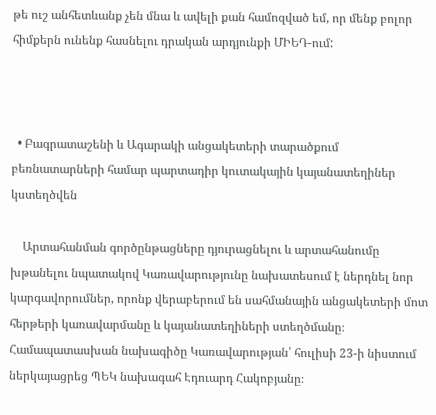թե ուշ անհետևանք չեն մնա և ավելի քան համոզված եմ, որ մենք բոլոր հիմքերն ունենք հասնելու դրական արդյունքի ՄԻԵԴ-ում:



  • Բագրատաշենի և Ագարակի անցակետերի տարածքում բեռնատարների համար պարտադիր կուտակային կայանատեղիներ կստեղծվեն

    Արտահանման գործընթացները դյուրացնելու և արտահանումը խթանելու նպատակով Կառավարությունը նախատեսում է ներդնել նոր կարգավորումներ, որոնք վերաբերում են սահմանային անցակետերի մոտ հերթերի կառավարմանը և կայանատեղիների ստեղծմանը։ Համապատասխան նախագիծը Կառավարության՝ հուլիսի 23-ի նիստում ներկայացրեց ՊԵԿ նախագահ Էդուարդ Հակոբյանը։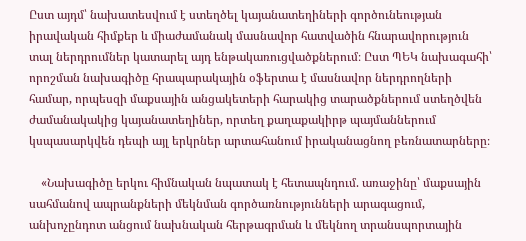Ըստ այդմ՝ նախատեսվում է ստեղծել կայանատեղիների գործունեության իրավական հիմքեր և միաժամանակ մասնավոր հատվածին հնարավորություն տալ ներդրումներ կատարել այդ ենթակառուցվածքներում։ Ըստ ՊԵԿ նախագահի՝ որոշման նախագիծը հրապարակային օֆերտա է մասնավոր ներդրողների համար, որպեսզի մաքսային անցակետերի հարակից տարածքներում ստեղծվեն ժամանակակից կայանատեղիներ, որտեղ քաղաքակիրթ պայմաններում կսպասարկվեն դեպի այլ երկրներ արտահանում իրականացնող բեռնատարները։

    «Նախագիծը երկու հիմնական նպատակ է հետապնդում. առաջինը՝ մաքսային սահմանով ապրանքների մեկնման գործառնությունների արագացում, անխոչընդոտ անցում նախնական հերթագրման և մեկնող տրանսպորտային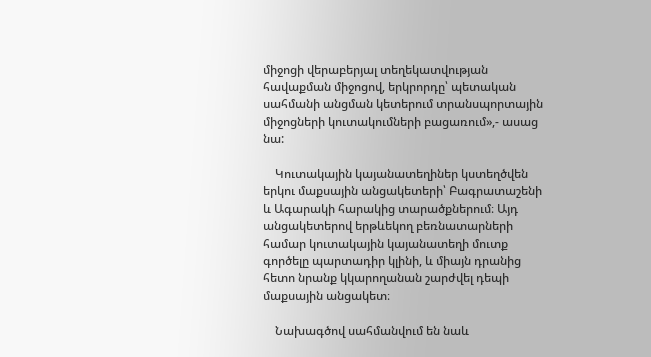միջոցի վերաբերյալ տեղեկատվության հավաքման միջոցով, երկրորդը՝ պետական սահմանի անցման կետերում տրանսպորտային միջոցների կուտակումների բացառում»,- ասաց նա:

    Կուտակային կայանատեղիներ կստեղծվեն երկու մաքսային անցակետերի՝ Բագրատաշենի և Ագարակի հարակից տարածքներում։ Այդ անցակետերով երթևեկող բեռնատարների համար կուտակային կայանատեղի մուտք գործելը պարտադիր կլինի, և միայն դրանից հետո նրանք կկարողանան շարժվել դեպի մաքսային անցակետ։

    Նախագծով սահմանվում են նաև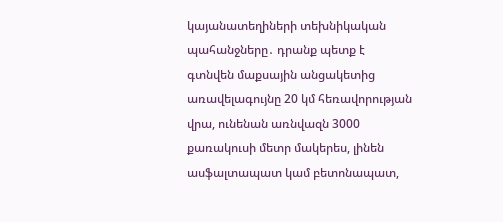կայանատեղիների տեխնիկական պահանջները․ դրանք պետք է գտնվեն մաքսային անցակետից առավելագույնը 20 կմ հեռավորության վրա, ունենան առնվազն 3000 քառակուսի մետր մակերես, լինեն ասֆալտապատ կամ բետոնապատ,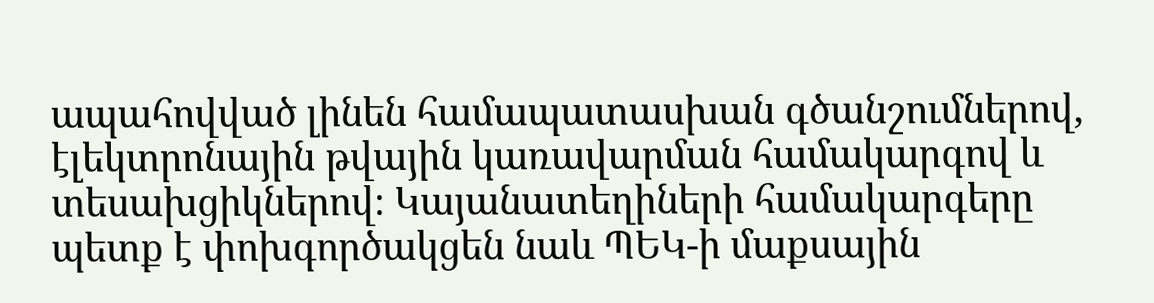ապահովված լինեն համապատասխան գծանշումներով, էլեկտրոնային թվային կառավարման համակարգով և տեսախցիկներով։ Կայանատեղիների համակարգերը պետք է փոխգործակցեն նաև ՊԵԿ-ի մաքսային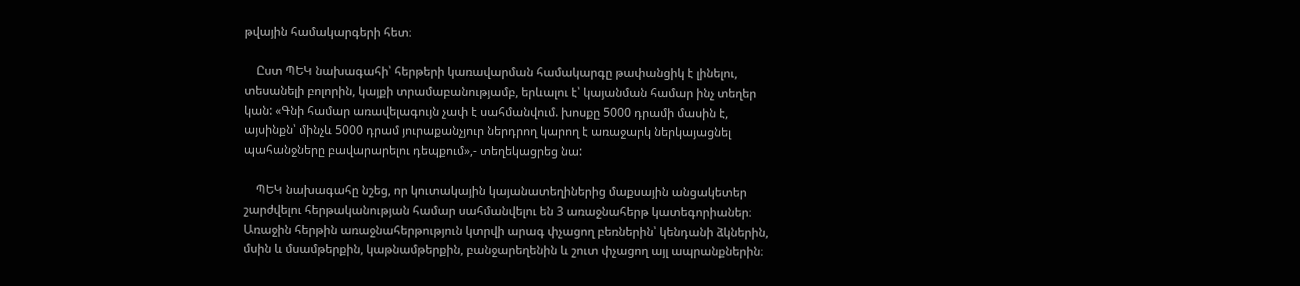թվային համակարգերի հետ։

    Ըստ ՊԵԿ նախագահի՝ հերթերի կառավարման համակարգը թափանցիկ է լինելու, տեսանելի բոլորին, կայքի տրամաբանությամբ, երևալու է՝ կայանման համար ինչ տեղեր կան: «Գնի համար առավելագույն չափ է սահմանվում. խոսքը 5000 դրամի մասին է, այսինքն՝ մինչև 5000 դրամ յուրաքանչյուր ներդրող կարող է առաջարկ ներկայացնել պահանջները բավարարելու դեպքում»,- տեղեկացրեց նա:

    ՊԵԿ նախագահը նշեց, որ կուտակային կայանատեղիներից մաքսային անցակետեր շարժվելու հերթականության համար սահմանվելու են 3 առաջնահերթ կատեգորիաներ։ Առաջին հերթին առաջնահերթություն կտրվի արագ փչացող բեռներին՝ կենդանի ձկներին, մսին և մսամթերքին, կաթնամթերքին, բանջարեղենին և շուտ փչացող այլ ապրանքներին։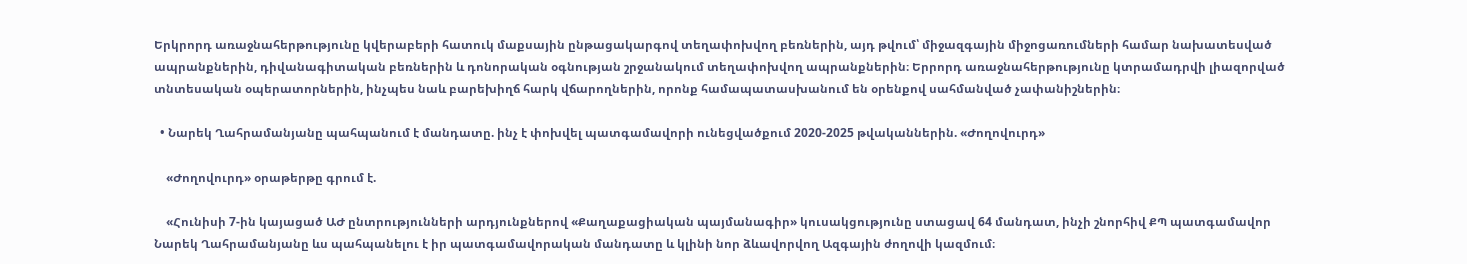Երկրորդ առաջնահերթությունը կվերաբերի հատուկ մաքսային ընթացակարգով տեղափոխվող բեռներին, այդ թվում՝ միջազգային միջոցառումների համար նախատեսված ապրանքներին, դիվանագիտական բեռներին և դոնորական օգնության շրջանակում տեղափոխվող ապրանքներին։ Երրորդ առաջնահերթությունը կտրամադրվի լիազորված տնտեսական օպերատորներին, ինչպես նաև բարեխիղճ հարկ վճարողներին, որոնք համապատասխանում են օրենքով սահմանված չափանիշներին։

  • Նարեկ Ղահրամանյանը պահպանում է մանդատը. ինչ է փոխվել պատգամավորի ունեցվածքում 2020-2025 թվականներին. «Ժողովուրդ»

    «Ժողովուրդ» օրաթերթը գրում է.

    «Հունիսի 7-ին կայացած ԱԺ ընտրությունների արդյունքներով «Քաղաքացիական պայմանագիր» կուսակցությունը ստացավ 64 մանդատ, ինչի շնորհիվ ՔՊ պատգամավոր Նարեկ Ղահրամանյանը ևս պահպանելու է իր պատգամավորական մանդատը և կլինի նոր ձևավորվող Ազգային ժողովի կազմում։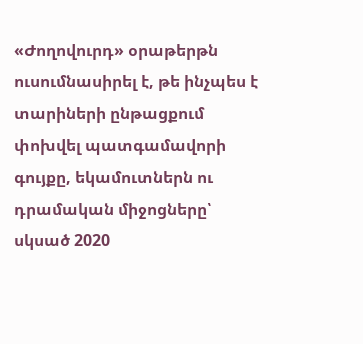«Ժողովուրդ» օրաթերթն ուսումնասիրել է, թե ինչպես է տարիների ընթացքում փոխվել պատգամավորի գույքը, եկամուտներն ու դրամական միջոցները՝ սկսած 2020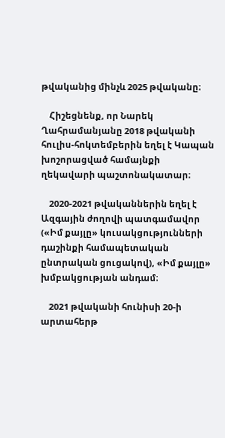թվականից մինչև 2025 թվականը։

    Հիշեցնենք, որ Նարեկ Ղահրամանյանը 2018 թվականի հուլիս-հոկտեմբերին եղել է Կապան խոշորացված համայնքի ղեկավարի պաշտոնակատար։

    2020-2021 թվականներին եղել է Ազգային ժողովի պատգամավոր («Իմ քայլը» կուսակցությունների դաշինքի համապետական ընտրական ցուցակով), «Իմ քայլը» խմբակցության անդամ։

    2021 թվականի հունիսի 20-ի արտահերթ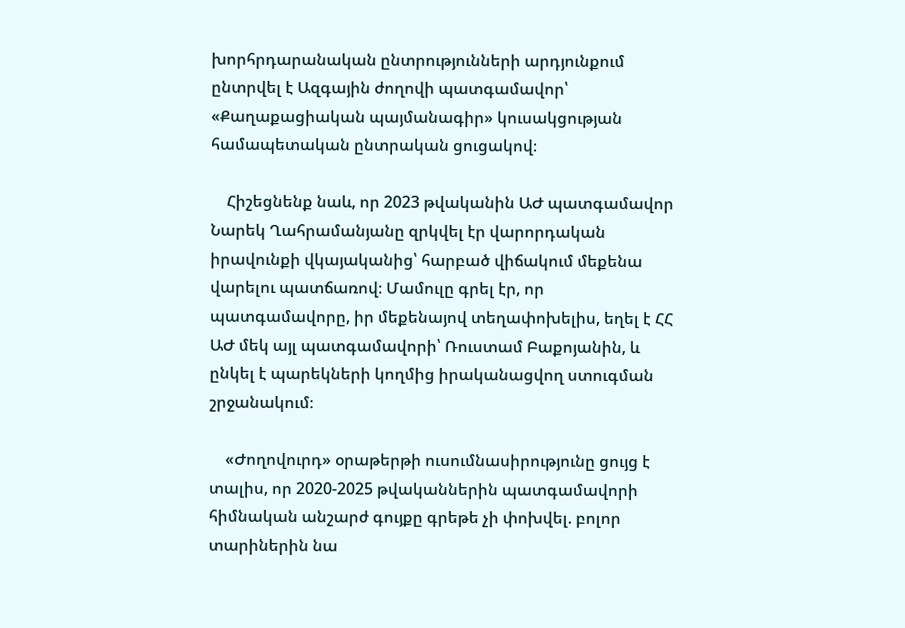խորհրդարանական ընտրությունների արդյունքում ընտրվել է Ազգային ժողովի պատգամավոր՝ «Քաղաքացիական պայմանագիր» կուսակցության համապետական ընտրական ցուցակով։

    Հիշեցնենք նաև, որ 2023 թվականին ԱԺ պատգամավոր Նարեկ Ղահրամանյանը զրկվել էր վարորդական իրավունքի վկայականից՝ հարբած վիճակում մեքենա վարելու պատճառով։ Մամուլը գրել էր, որ պատգամավորը, իր մեքենայով տեղափոխելիս, եղել է ՀՀ ԱԺ մեկ այլ պատգամավորի՝ Ռուստամ Բաքոյանին, և ընկել է պարեկների կողմից իրականացվող ստուգման շրջանակում։

    «Ժողովուրդ» օրաթերթի ուսումնասիրությունը ցույց է տալիս, որ 2020-2025 թվականներին պատգամավորի հիմնական անշարժ գույքը գրեթե չի փոխվել. բոլոր տարիներին նա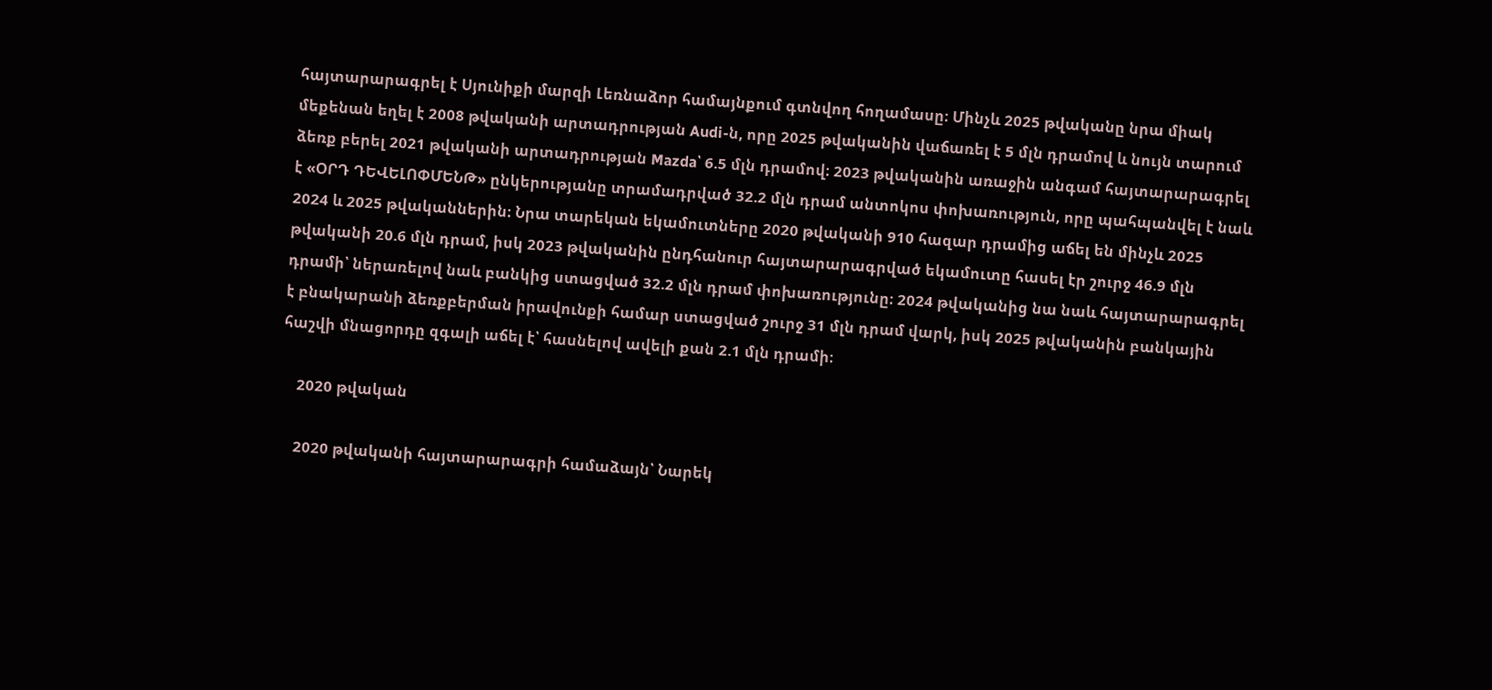հայտարարագրել է Սյունիքի մարզի Լեռնաձոր համայնքում գտնվող հողամասը։ Մինչև 2025 թվականը նրա միակ մեքենան եղել է 2008 թվականի արտադրության Audi-ն, որը 2025 թվականին վաճառել է 5 մլն դրամով և նույն տարում ձեռք բերել 2021 թվականի արտադրության Mazda՝ 6.5 մլն դրամով։ 2023 թվականին առաջին անգամ հայտարարագրել է «ՕՐԴ ԴԵՎԵԼՈՓՄԵՆԹ» ընկերությանը տրամադրված 32.2 մլն դրամ անտոկոս փոխառություն, որը պահպանվել է նաև 2024 և 2025 թվականներին։ Նրա տարեկան եկամուտները 2020 թվականի 910 հազար դրամից աճել են մինչև 2025 թվականի 20.6 մլն դրամ, իսկ 2023 թվականին ընդհանուր հայտարարագրված եկամուտը հասել էր շուրջ 46.9 մլն դրամի՝ ներառելով նաև բանկից ստացված 32.2 մլն դրամ փոխառությունը։ 2024 թվականից նա նաև հայտարարագրել է բնակարանի ձեռքբերման իրավունքի համար ստացված շուրջ 31 մլն դրամ վարկ, իսկ 2025 թվականին բանկային հաշվի մնացորդը զգալի աճել է՝ հասնելով ավելի քան 2.1 մլն դրամի։

    2020 թվական

    2020 թվականի հայտարարագրի համաձայն՝ Նարեկ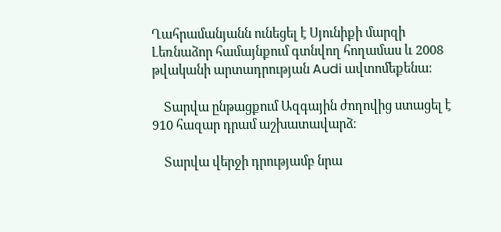Ղահրամանյանն ունեցել է Սյունիքի մարզի Լեռնաձոր համայնքում գտնվող հողամաս և 2008 թվականի արտադրության Audi ավտոմեքենա։

    Տարվա ընթացքում Ազգային ժողովից ստացել է 910 հազար դրամ աշխատավարձ։

    Տարվա վերջի դրությամբ նրա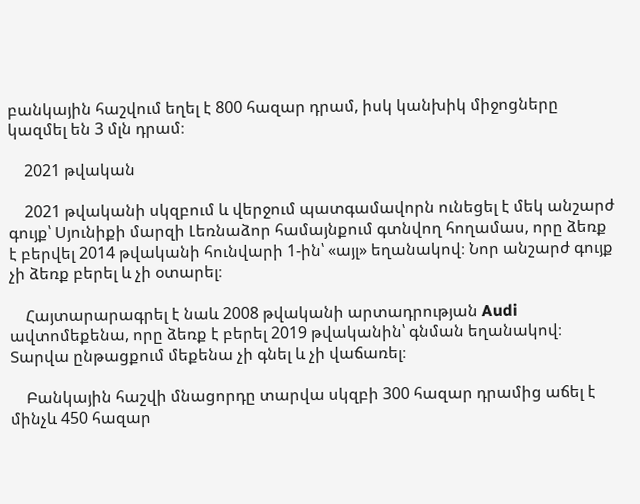բանկային հաշվում եղել է 800 հազար դրամ, իսկ կանխիկ միջոցները կազմել են 3 մլն դրամ։

    2021 թվական

    2021 թվականի սկզբում և վերջում պատգամավորն ունեցել է մեկ անշարժ գույք՝ Սյունիքի մարզի Լեռնաձոր համայնքում գտնվող հողամաս, որը ձեռք է բերվել 2014 թվականի հունվարի 1-ին՝ «այլ» եղանակով։ Նոր անշարժ գույք չի ձեռք բերել և չի օտարել։

    Հայտարարագրել է նաև 2008 թվականի արտադրության Audi ավտոմեքենա, որը ձեռք է բերել 2019 թվականին՝ գնման եղանակով։ Տարվա ընթացքում մեքենա չի գնել և չի վաճառել։

    Բանկային հաշվի մնացորդը տարվա սկզբի 300 հազար դրամից աճել է մինչև 450 հազար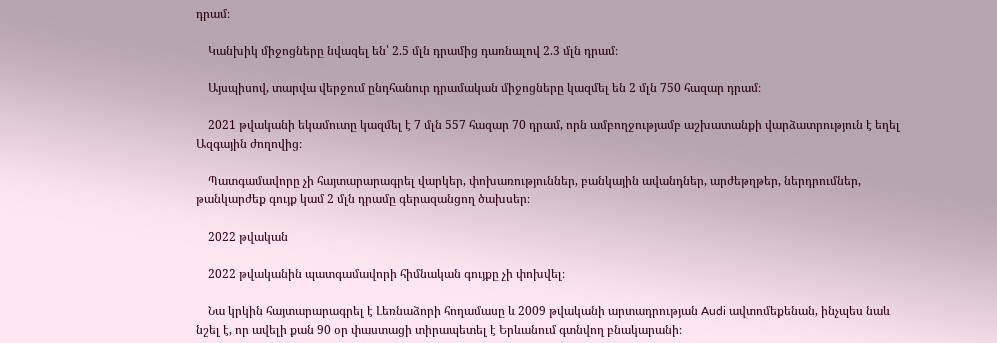դրամ։

    Կանխիկ միջոցները նվազել են՝ 2.5 մլն դրամից դառնալով 2.3 մլն դրամ։

    Այսպիսով, տարվա վերջում ընդհանուր դրամական միջոցները կազմել են 2 մլն 750 հազար դրամ։

    2021 թվականի եկամուտը կազմել է 7 մլն 557 հազար 70 դրամ, որն ամբողջությամբ աշխատանքի վարձատրություն է եղել Ազգային ժողովից։

    Պատգամավորը չի հայտարարագրել վարկեր, փոխառություններ, բանկային ավանդներ, արժեթղթեր, ներդրումներ, թանկարժեք գույք կամ 2 մլն դրամը գերազանցող ծախսեր։

    2022 թվական

    2022 թվականին պատգամավորի հիմնական գույքը չի փոխվել։

    Նա կրկին հայտարարագրել է Լեռնաձորի հողամասը և 2009 թվականի արտադրության Audi ավտոմեքենան, ինչպես նաև նշել է, որ ավելի քան 90 օր փաստացի տիրապետել է Երևանում գտնվող բնակարանի։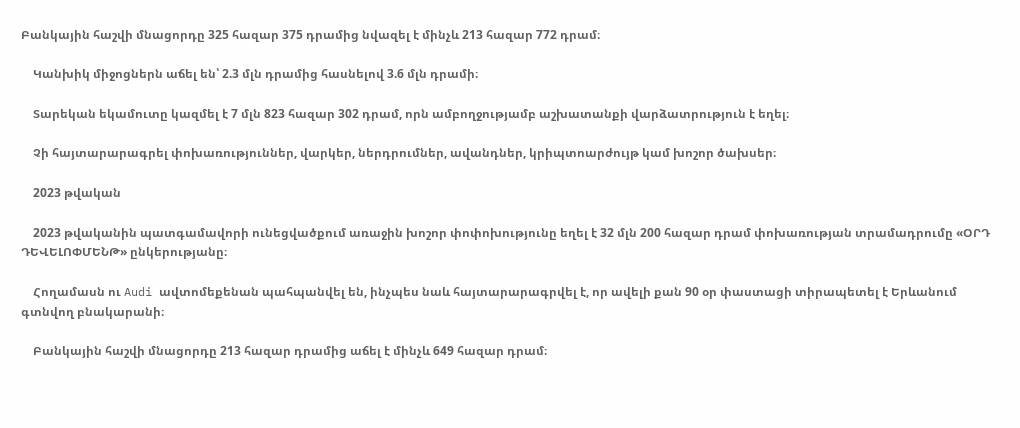Բանկային հաշվի մնացորդը 325 հազար 375 դրամից նվազել է մինչև 213 հազար 772 դրամ։

    Կանխիկ միջոցներն աճել են՝ 2.3 մլն դրամից հասնելով 3.6 մլն դրամի։

    Տարեկան եկամուտը կազմել է 7 մլն 823 հազար 302 դրամ, որն ամբողջությամբ աշխատանքի վարձատրություն է եղել։

    Չի հայտարարագրել փոխառություններ, վարկեր, ներդրումներ, ավանդներ, կրիպտոարժույթ կամ խոշոր ծախսեր։

    2023 թվական

    2023 թվականին պատգամավորի ունեցվածքում առաջին խոշոր փոփոխությունը եղել է 32 մլն 200 հազար դրամ փոխառության տրամադրումը «ՕՐԴ ԴԵՎԵԼՈՓՄԵՆԹ» ընկերությանը։

    Հողամասն ու Audi ավտոմեքենան պահպանվել են, ինչպես նաև հայտարարագրվել է, որ ավելի քան 90 օր փաստացի տիրապետել է Երևանում գտնվող բնակարանի։

    Բանկային հաշվի մնացորդը 213 հազար դրամից աճել է մինչև 649 հազար դրամ։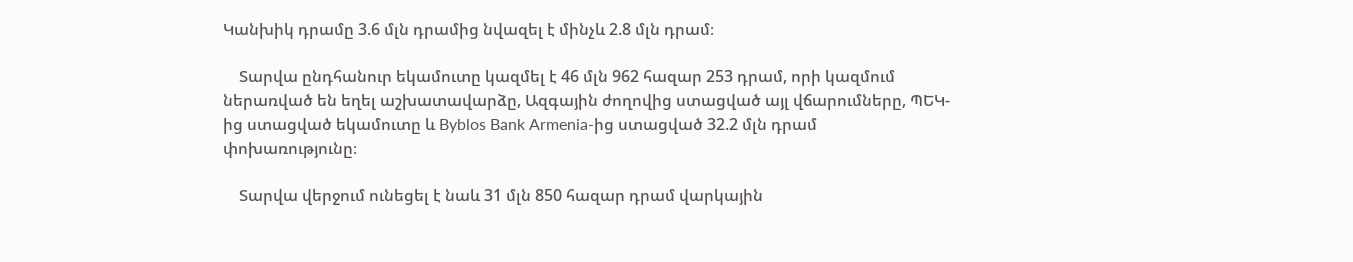Կանխիկ դրամը 3.6 մլն դրամից նվազել է մինչև 2.8 մլն դրամ։

    Տարվա ընդհանուր եկամուտը կազմել է 46 մլն 962 հազար 253 դրամ, որի կազմում ներառված են եղել աշխատավարձը, Ազգային ժողովից ստացված այլ վճարումները, ՊԵԿ-ից ստացված եկամուտը և Byblos Bank Armenia-ից ստացված 32.2 մլն դրամ փոխառությունը։

    Տարվա վերջում ունեցել է նաև 31 մլն 850 հազար դրամ վարկային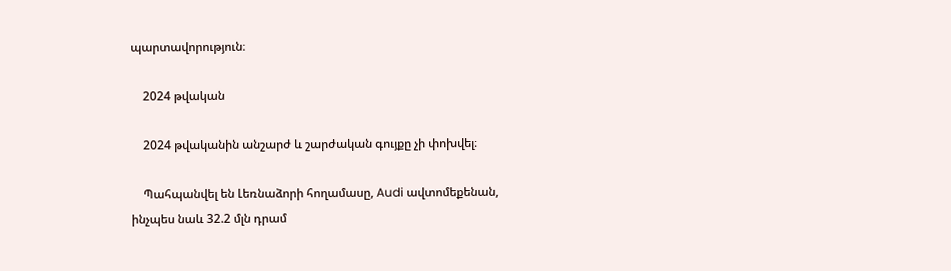պարտավորություն։

    2024 թվական

    2024 թվականին անշարժ և շարժական գույքը չի փոխվել։

    Պահպանվել են Լեռնաձորի հողամասը, Audi ավտոմեքենան, ինչպես նաև 32.2 մլն դրամ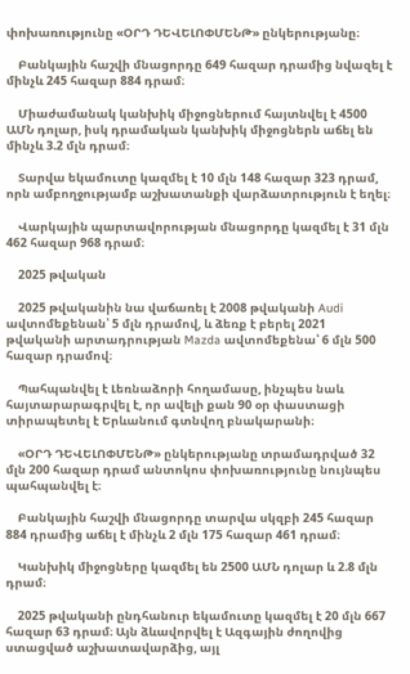փոխառությունը «ՕՐԴ ԴԵՎԵԼՈՓՄԵՆԹ» ընկերությանը։

    Բանկային հաշվի մնացորդը 649 հազար դրամից նվազել է մինչև 245 հազար 884 դրամ։

    Միաժամանակ կանխիկ միջոցներում հայտնվել է 4500 ԱՄՆ դոլար, իսկ դրամական կանխիկ միջոցներն աճել են մինչև 3.2 մլն դրամ։

    Տարվա եկամուտը կազմել է 10 մլն 148 հազար 323 դրամ, որն ամբողջությամբ աշխատանքի վարձատրություն է եղել։

    Վարկային պարտավորության մնացորդը կազմել է 31 մլն 462 հազար 968 դրամ։

    2025 թվական

    2025 թվականին նա վաճառել է 2008 թվականի Audi ավտոմեքենան՝ 5 մլն դրամով, և ձեռք է բերել 2021 թվականի արտադրության Mazda ավտոմեքենա՝ 6 մլն 500 հազար դրամով։

    Պահպանվել է Լեռնաձորի հողամասը, ինչպես նաև հայտարարագրվել է, որ ավելի քան 90 օր փաստացի տիրապետել է Երևանում գտնվող բնակարանի։

    «ՕՐԴ ԴԵՎԵԼՈՓՄԵՆԹ» ընկերությանը տրամադրված 32 մլն 200 հազար դրամ անտոկոս փոխառությունը նույնպես պահպանվել է։

    Բանկային հաշվի մնացորդը տարվա սկզբի 245 հազար 884 դրամից աճել է մինչև 2 մլն 175 հազար 461 դրամ։

    Կանխիկ միջոցները կազմել են 2500 ԱՄՆ դոլար և 2.8 մլն դրամ։

    2025 թվականի ընդհանուր եկամուտը կազմել է 20 մլն 667 հազար 63 դրամ։ Այն ձևավորվել է Ազգային ժողովից ստացված աշխատավարձից, այլ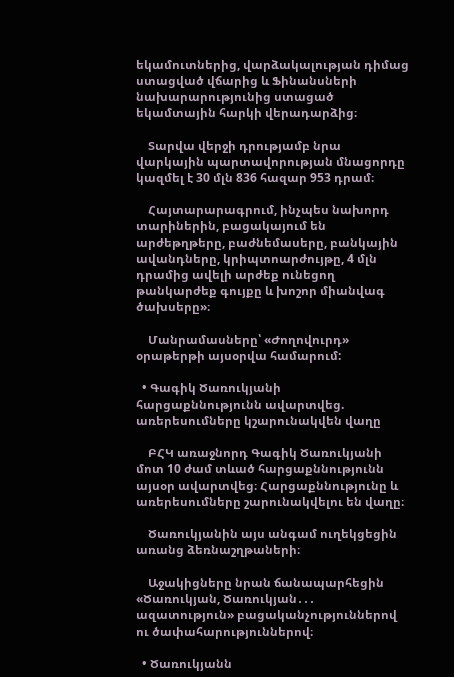եկամուտներից, վարձակալության դիմաց ստացված վճարից և Ֆինանսների նախարարությունից ստացած եկամտային հարկի վերադարձից։

    Տարվա վերջի դրությամբ նրա վարկային պարտավորության մնացորդը կազմել է 30 մլն 836 հազար 953 դրամ։

    Հայտարարագրում, ինչպես նախորդ տարիներին, բացակայում են արժեթղթերը, բաժնեմասերը, բանկային ավանդները, կրիպտոարժույթը, 4 մլն դրամից ավելի արժեք ունեցող թանկարժեք գույքը և խոշոր միանվագ ծախսերը»։

    Մանրամասները՝ «Ժողովուրդ» օրաթերթի այսօրվա համարում:

  • Գագիկ Ծառուկյանի հարցաքննությունն ավարտվեց. առերեսումները կշարունակվեն վաղը

    ԲՀԿ առաջնորդ Գագիկ Ծառուկյանի մոտ 10 ժամ տևած հարցաքննությունն այսօր ավարտվեց։ Հարցաքննությունը և առերեսումները շարունակվելու են վաղը։

    Ծառուկյանին այս անգամ ուղեկցեցին առանց ձեռնաշղթաների։

    Աջակիցները նրան ճանապարհեցին «Ծառուկյան, Ծառուկյան․․․ ազատություն» բացականչություններով ու ծափահարություններով։

  • Ծառուկյանն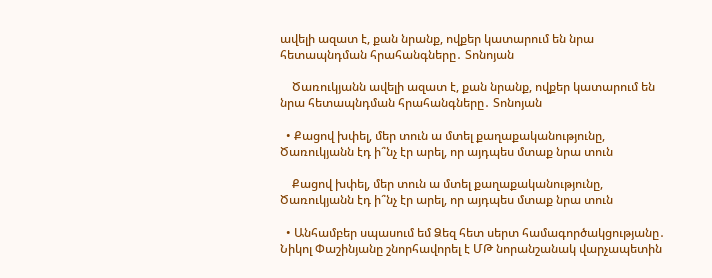ավելի ազատ է, քան նրանք, ովքեր կատարում են նրա հետապնդման հրահանգները․ Տոնոյան

    Ծառուկյանն ավելի ազատ է, քան նրանք, ովքեր կատարում են նրա հետապնդման հրահանգները․ Տոնոյան

  • Քացով խփել, մեր տուն ա մտել քաղաքականությունը, Ծառուկյանն էդ ի՞նչ էր արել, որ այդպես մտաք նրա տուն

    Քացով խփել, մեր տուն ա մտել քաղաքականությունը, Ծառուկյանն էդ ի՞նչ էր արել, որ այդպես մտաք նրա տուն

  • Անհամբեր սպասում եմ Ձեզ հետ սերտ համագործակցությանը․ Նիկոլ Փաշինյանը շնորհավորել է ՄԹ նորանշանակ վարչապետին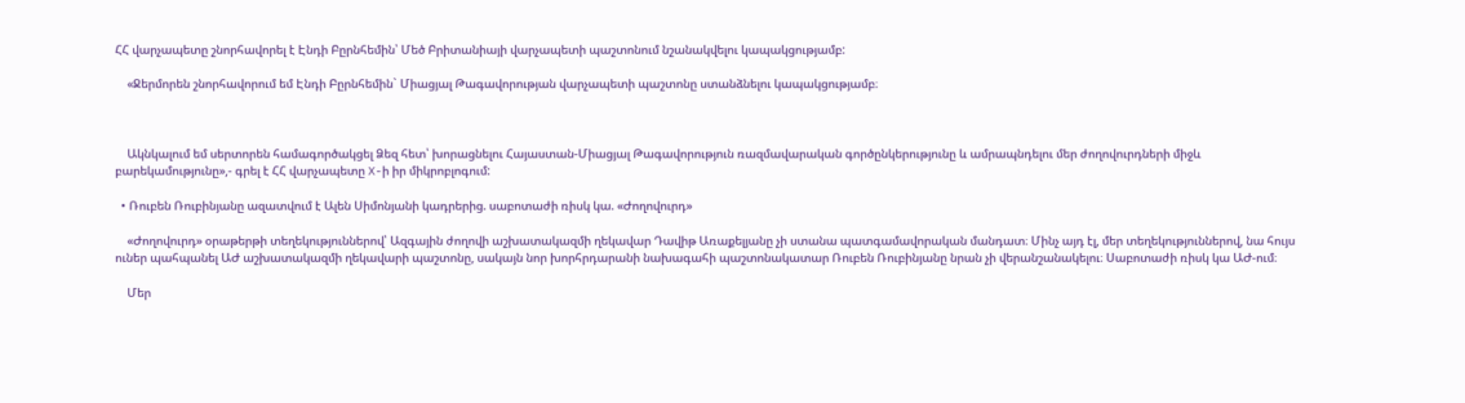ՀՀ վարչապետը շնորհավորել է Էնդի Բըրնհեմին՝ Մեծ Բրիտանիայի վարչապետի պաշտոնում նշանակվելու կապակցությամբ:

    «Ջերմորեն շնորհավորում եմ Էնդի Բըրնհեմին` Միացյալ Թագավորության վարչապետի պաշտոնը ստանձնելու կապակցությամբ։



    Ակնկալում եմ սերտորեն համագործակցել Ձեզ հետ՝ խորացնելու Հայաստան-Միացյալ Թագավորություն ռազմավարական գործընկերությունը և ամրապնդելու մեր ժողովուրդների միջև բարեկամությունը»,- գրել է ՀՀ վարչապետը X-ի իր միկրոբլոգում:

  • Ռուբեն Ռուբինյանը ազատվում է Ալեն Սիմոնյանի կադրերից. սաբոտաժի ռիսկ կա. «Ժողովուրդ»

    «Ժողովուրդ» օրաթերթի տեղեկություններով՝ Ազգային ժողովի աշխատակազմի ղեկավար Դավիթ Առաքելյանը չի ստանա պատգամավորական մանդատ։ Մինչ այդ էլ, մեր տեղեկություններով, նա հույս ուներ պահպանել ԱԺ աշխատակազմի ղեկավարի պաշտոնը, սակայն նոր խորհրդարանի նախագահի պաշտոնակատար Ռուբեն Ռուբինյանը նրան չի վերանշանակելու։ Սաբոտաժի ռիսկ կա ԱԺ-ում։

    Մեր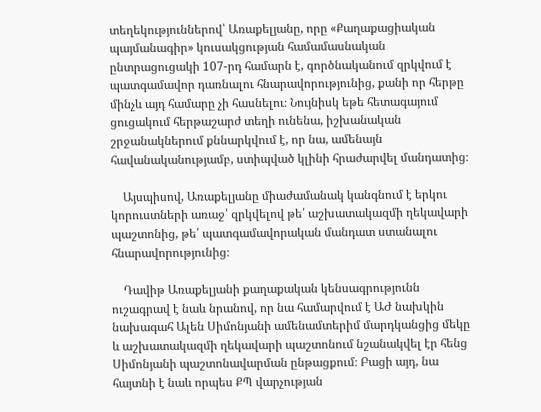տեղեկություններով՝ Առաքելյանը, որը «Քաղաքացիական պայմանագիր» կուսակցության համամասնական ընտրացուցակի 107-րդ համարն է, գործնականում զրկվում է պատգամավոր դառնալու հնարավորությունից, քանի որ հերթը մինչև այդ համարը չի հասնելու։ Նույնիսկ եթե հետագայում ցուցակում հերթաշարժ տեղի ունենա, իշխանական շրջանակներում քննարկվում է, որ նա, ամենայն հավանականությամբ, ստիպված կլինի հրաժարվել մանդատից։

    Այսպիսով, Առաքելյանը միաժամանակ կանգնում է երկու կորուստների առաջ՝ զրկվելով թե՛ աշխատակազմի ղեկավարի պաշտոնից, թե՛ պատգամավորական մանդատ ստանալու հնարավորությունից։

    Դավիթ Առաքելյանի քաղաքական կենսագրությունն ուշագրավ է նաև նրանով, որ նա համարվում է ԱԺ նախկին նախագահ Ալեն Սիմոնյանի ամենամտերիմ մարդկանցից մեկը և աշխատակազմի ղեկավարի պաշտոնում նշանակվել էր հենց Սիմոնյանի պաշտոնավարման ընթացքում։ Բացի այդ, նա հայտնի է նաև որպես ՔՊ վարչության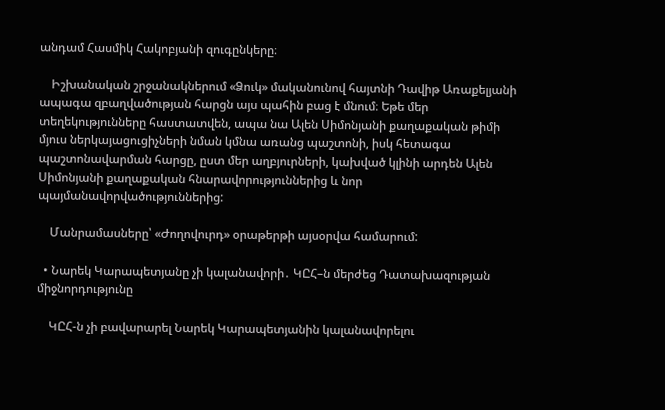անդամ Հասմիկ Հակոբյանի զուգընկերը։

    Իշխանական շրջանակներում «Ձուկ» մականունով հայտնի Դավիթ Առաքելյանի ապագա զբաղվածության հարցն այս պահին բաց է մնում։ Եթե մեր տեղեկությունները հաստատվեն, ապա նա Ալեն Սիմոնյանի քաղաքական թիմի մյուս ներկայացուցիչների նման կմնա առանց պաշտոնի, իսկ հետագա պաշտոնավարման հարցը, ըստ մեր աղբյուրների, կախված կլինի արդեն Ալեն Սիմոնյանի քաղաքական հնարավորություններից և նոր պայմանավորվածություններից:

    Մանրամասները՝ «Ժողովուրդ» օրաթերթի այսօրվա համարում:

  • Նարեկ Կարապետյանը չի կալանավորի․ ԿԸՀ–ն մերժեց Դատախազության միջնորդությունը

    ԿԸՀ-ն չի բավարարել Նարեկ Կարապետյանին կալանավորելու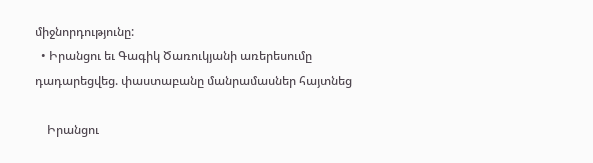միջնորդությունը:
  • Իրանցու եւ Գագիկ Ծառուկյանի առերեսումը դադարեցվեց. փաստաբանը մանրամասներ հայտնեց

    Իրանցու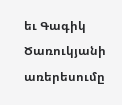եւ Գագիկ Ծառուկյանի առերեսումը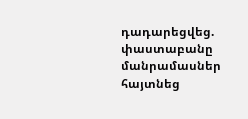դադարեցվեց. փաստաբանը մանրամասներ հայտնեց